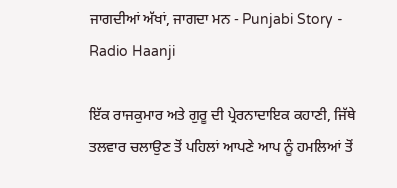ਜਾਗਦੀਆਂ ਅੱਖਾਂ, ਜਾਗਦਾ ਮਨ - Punjabi Story - Radio Haanji

ਇੱਕ ਰਾਜਕੁਮਾਰ ਅਤੇ ਗੁਰੂ ਦੀ ਪ੍ਰੇਰਨਾਦਾਇਕ ਕਹਾਣੀ, ਜਿੱਥੇ ਤਲਵਾਰ ਚਲਾਉਣ ਤੋਂ ਪਹਿਲਾਂ ਆਪਣੇ ਆਪ ਨੂੰ ਹਮਲਿਆਂ ਤੋਂ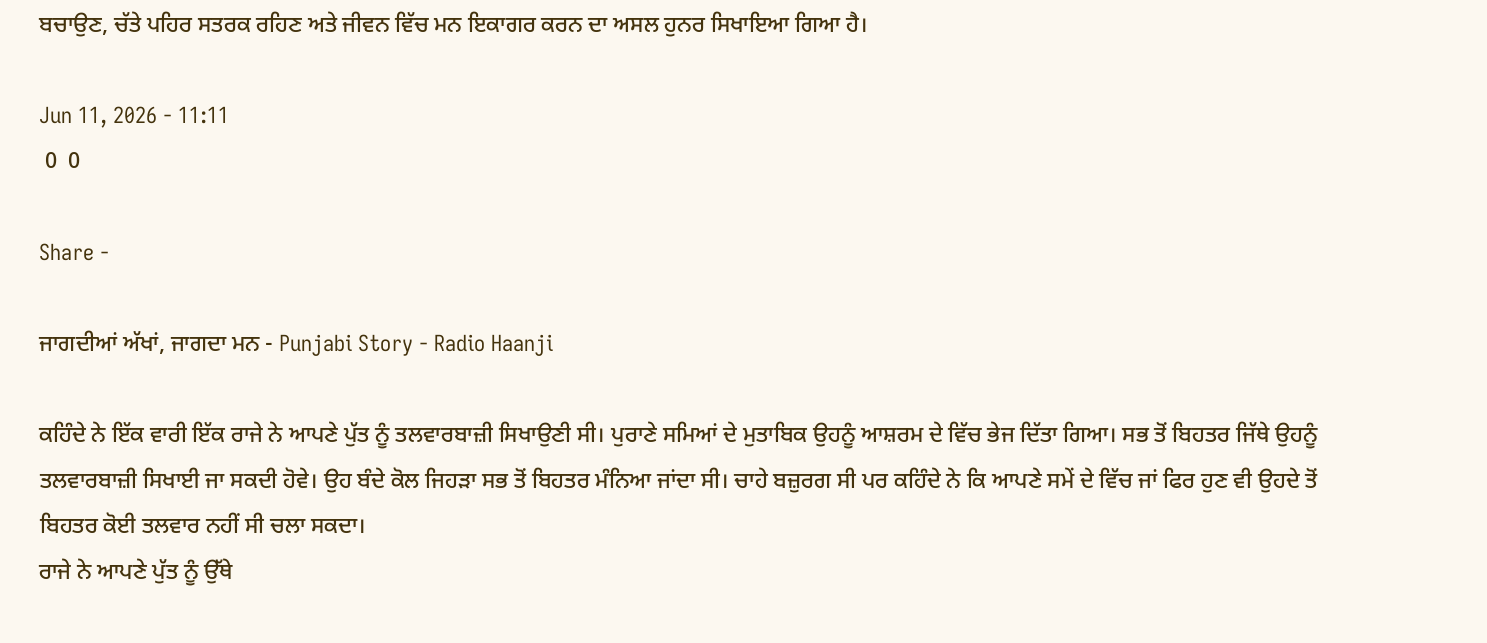ਬਚਾਉਣ, ਚੱਤੇ ਪਹਿਰ ਸਤਰਕ ਰਹਿਣ ਅਤੇ ਜੀਵਨ ਵਿੱਚ ਮਨ ਇਕਾਗਰ ਕਰਨ ਦਾ ਅਸਲ ਹੁਨਰ ਸਿਖਾਇਆ ਗਿਆ ਹੈ।

Jun 11, 2026 - 11:11
 0  0

Share -

ਜਾਗਦੀਆਂ ਅੱਖਾਂ, ਜਾਗਦਾ ਮਨ - Punjabi Story - Radio Haanji

ਕਹਿੰਦੇ ਨੇ ਇੱਕ ਵਾਰੀ ਇੱਕ ਰਾਜੇ ਨੇ ਆਪਣੇ ਪੁੱਤ ਨੂੰ ਤਲਵਾਰਬਾਜ਼ੀ ਸਿਖਾਉਣੀ ਸੀ। ਪੁਰਾਣੇ ਸਮਿਆਂ ਦੇ ਮੁਤਾਬਿਕ ਉਹਨੂੰ ਆਸ਼ਰਮ ਦੇ ਵਿੱਚ ਭੇਜ ਦਿੱਤਾ ਗਿਆ। ਸਭ ਤੋਂ ਬਿਹਤਰ ਜਿੱਥੇ ਉਹਨੂੰ ਤਲਵਾਰਬਾਜ਼ੀ ਸਿਖਾਈ ਜਾ ਸਕਦੀ ਹੋਵੇ। ਉਹ ਬੰਦੇ ਕੋਲ ਜਿਹੜਾ ਸਭ ਤੋਂ ਬਿਹਤਰ ਮੰਨਿਆ ਜਾਂਦਾ ਸੀ। ਚਾਹੇ ਬਜ਼ੁਰਗ ਸੀ ਪਰ ਕਹਿੰਦੇ ਨੇ ਕਿ ਆਪਣੇ ਸਮੇਂ ਦੇ ਵਿੱਚ ਜਾਂ ਫਿਰ ਹੁਣ ਵੀ ਉਹਦੇ ਤੋਂ ਬਿਹਤਰ ਕੋਈ ਤਲਵਾਰ ਨਹੀਂ ਸੀ ਚਲਾ ਸਕਦਾ।
ਰਾਜੇ ਨੇ ਆਪਣੇ ਪੁੱਤ ਨੂੰ ਉੱਥੇ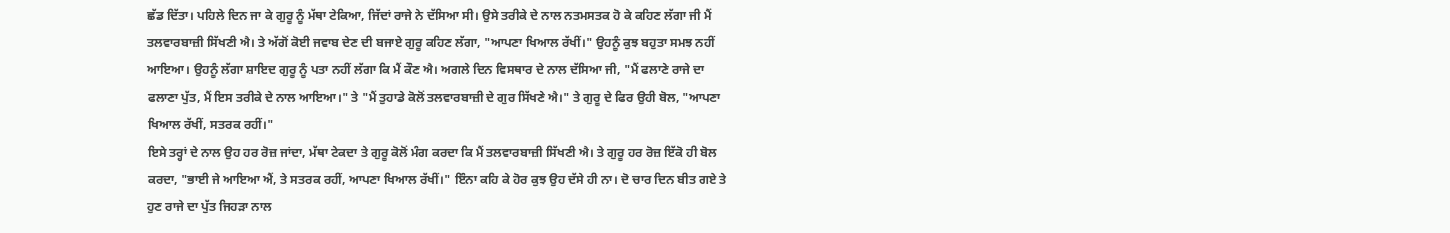ਛੱਡ ਦਿੱਤਾ। ਪਹਿਲੇ ਦਿਨ ਜਾ ਕੇ ਗੁਰੂ ਨੂੰ ਮੱਥਾ ਟੇਕਿਆ, ਜਿੱਦਾਂ ਰਾਜੇ ਨੇ ਦੱਸਿਆ ਸੀ। ਉਸੇ ਤਰੀਕੇ ਦੇ ਨਾਲ ਨਤਮਸਤਕ ਹੋ ਕੇ ਕਹਿਣ ਲੱਗਾ ਜੀ ਮੈਂ ਤਲਵਾਰਬਾਜ਼ੀ ਸਿੱਖਣੀ ਐ। ਤੇ ਅੱਗੋਂ ਕੋਈ ਜਵਾਬ ਦੇਣ ਦੀ ਬਜਾਏ ਗੁਰੂ ਕਹਿਣ ਲੱਗਾ, "ਆਪਣਾ ਖਿਆਲ ਰੱਖੀਂ।" ਉਹਨੂੰ ਕੁਝ ਬਹੁਤਾ ਸਮਝ ਨਹੀਂ ਆਇਆ। ਉਹਨੂੰ ਲੱਗਾ ਸ਼ਾਇਦ ਗੁਰੂ ਨੂੰ ਪਤਾ ਨਹੀਂ ਲੱਗਾ ਕਿ ਮੈਂ ਕੌਣ ਐ। ਅਗਲੇ ਦਿਨ ਵਿਸਥਾਰ ਦੇ ਨਾਲ ਦੱਸਿਆ ਜੀ, "ਮੈਂ ਫਲਾਣੇ ਰਾਜੇ ਦਾ ਫਲਾਣਾ ਪੁੱਤ, ਮੈਂ ਇਸ ਤਰੀਕੇ ਦੇ ਨਾਲ ਆਇਆ।" ਤੇ "ਮੈਂ ਤੁਹਾਡੇ ਕੋਲੋਂ ਤਲਵਾਰਬਾਜ਼ੀ ਦੇ ਗੁਰ ਸਿੱਖਣੇ ਐ।" ਤੇ ਗੁਰੂ ਦੇ ਫਿਰ ਉਹੀ ਬੋਲ, "ਆਪਣਾ ਖਿਆਲ ਰੱਖੀਂ, ਸਤਰਕ ਰਹੀਂ।"
ਇਸੇ ਤਰ੍ਹਾਂ ਦੇ ਨਾਲ ਉਹ ਹਰ ਰੋਜ਼ ਜਾਂਦਾ, ਮੱਥਾ ਟੇਕਦਾ ਤੇ ਗੁਰੂ ਕੋਲੋਂ ਮੰਗ ਕਰਦਾ ਕਿ ਮੈਂ ਤਲਵਾਰਬਾਜ਼ੀ ਸਿੱਖਣੀ ਐ। ਤੇ ਗੁਰੂ ਹਰ ਰੋਜ਼ ਇੱਕੋ ਹੀ ਬੋਲ ਕਰਦਾ, "ਭਾਈ ਜੇ ਆਇਆ ਐਂ, ਤੇ ਸਤਰਕ ਰਹੀਂ, ਆਪਣਾ ਖਿਆਲ ਰੱਖੀਂ।" ਇੰਨਾ ਕਹਿ ਕੇ ਹੋਰ ਕੁਝ ਉਹ ਦੱਸੇ ਹੀ ਨਾ। ਦੋ ਚਾਰ ਦਿਨ ਬੀਤ ਗਏ ਤੇ ਹੁਣ ਰਾਜੇ ਦਾ ਪੁੱਤ ਜਿਹੜਾ ਨਾਲ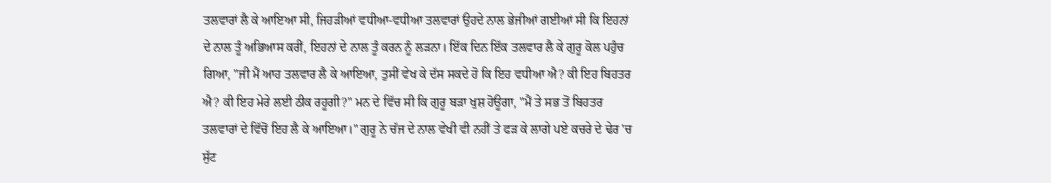ਤਲਵਾਰਾਂ ਲੈ ਕੇ ਆਇਆ ਸੀ, ਜਿਹੜੀਆਂ ਵਧੀਆ-ਵਧੀਆ ਤਲਵਾਰਾਂ ਉਹਦੇ ਨਾਲ ਭੇਜੀਆਂ ਗਈਆਂ ਸੀ ਕਿ ਇਹਨਾਂ ਦੇ ਨਾਲ ਤੂੰ ਅਭਿਆਸ ਕਰੀਂ, ਇਹਨਾਂ ਦੇ ਨਾਲ ਤੂੰ ਕਰਨ ਨੂੰ ਲੜਨਾ। ਇੱਕ ਦਿਨ ਇੱਕ ਤਲਵਾਰ ਲੈ ਕੇ ਗੁਰੂ ਕੋਲ ਪਹੁੰਚ ਗਿਆ, "ਜੀ ਮੈਂ ਆਹ ਤਲਵਾਰ ਲੈ ਕੇ ਆਇਆ, ਤੁਸੀਂ ਵੇਖ ਕੇ ਦੱਸ ਸਕਦੇ ਹੋ ਕਿ ਇਹ ਵਧੀਆ ਐ? ਕੀ ਇਹ ਬਿਹਤਰ ਐ? ਕੀ ਇਹ ਮੇਰੇ ਲਈ ਠੀਕ ਰਹੂਗੀ?" ਮਨ ਦੇ ਵਿੱਚ ਸੀ ਕਿ ਗੁਰੂ ਬੜਾ ਖੁਸ਼ ਹੋਊਗਾ, "ਮੈਂ ਤੇ ਸਭ ਤੋਂ ਬਿਹਤਰ ਤਲਵਾਰਾਂ ਦੇ ਵਿੱਚੋਂ ਇਹ ਲੈ ਕੇ ਆਇਆ।" ਗੁਰੂ ਨੇ ਚੱਜ ਦੇ ਨਾਲ ਵੇਖੀ ਵੀ ਨਹੀਂ ਤੇ ਫੜ ਕੇ ਲਾਗੇ ਪਏ ਕਚਰੇ ਦੇ ਢੇਰ 'ਚ ਸੁੱਟ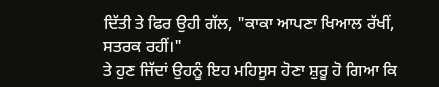ਦਿੱਤੀ ਤੇ ਫਿਰ ਉਹੀ ਗੱਲ, "ਕਾਕਾ ਆਪਣਾ ਖਿਆਲ ਰੱਖੀਂ, ਸਤਰਕ ਰਹੀਂ।"
ਤੇ ਹੁਣ ਜਿੱਦਾਂ ਉਹਨੂੰ ਇਹ ਮਹਿਸੂਸ ਹੋਣਾ ਸ਼ੁਰੂ ਹੋ ਗਿਆ ਕਿ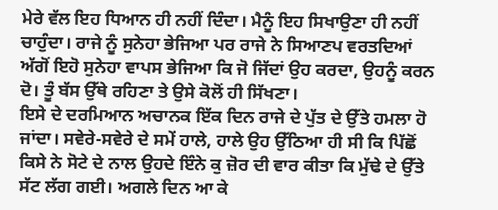ਮੇਰੇ ਵੱਲ ਇਹ ਧਿਆਨ ਹੀ ਨਹੀਂ ਦਿੰਦਾ। ਮੈਨੂੰ ਇਹ ਸਿਖਾਉਣਾ ਹੀ ਨਹੀਂ ਚਾਹੁੰਦਾ। ਰਾਜੇ ਨੂੰ ਸੁਨੇਹਾ ਭੇਜਿਆ ਪਰ ਰਾਜੇ ਨੇ ਸਿਆਣਪ ਵਰਤਦਿਆਂ ਅੱਗੋਂ ਇਹੋ ਸੁਨੇਹਾ ਵਾਪਸ ਭੇਜਿਆ ਕਿ ਜੋ ਜਿੱਦਾਂ ਉਹ ਕਰਦਾ, ਉਹਨੂੰ ਕਰਨ ਦੋ। ਤੂੰ ਬੱਸ ਉੱਥੇ ਰਹਿਣਾ ਤੇ ਉਸੇ ਕੋਲੋਂ ਹੀ ਸਿੱਖਣਾ।
ਇਸੇ ਦੇ ਦਰਮਿਆਨ ਅਚਾਨਕ ਇੱਕ ਦਿਨ ਰਾਜੇ ਦੇ ਪੁੱਤ ਦੇ ਉੱਤੇ ਹਮਲਾ ਹੋ ਜਾਂਦਾ। ਸਵੇਰੇ-ਸਵੇਰੇ ਦੇ ਸਮੇਂ ਹਾਲੇ, ਹਾਲੇ ਉਹ ਉੱਠਿਆ ਹੀ ਸੀ ਕਿ ਪਿੱਛੋਂ ਕਿਸੇ ਨੇ ਸੋਟੇ ਦੇ ਨਾਲ ਉਹਦੇ ਇੰਨੇ ਕੁ ਜ਼ੋਰ ਦੀ ਵਾਰ ਕੀਤਾ ਕਿ ਮੁੱਢੇ ਦੇ ਉੱਤੇ ਸੱਟ ਲੱਗ ਗਈ। ਅਗਲੇ ਦਿਨ ਆ ਕੇ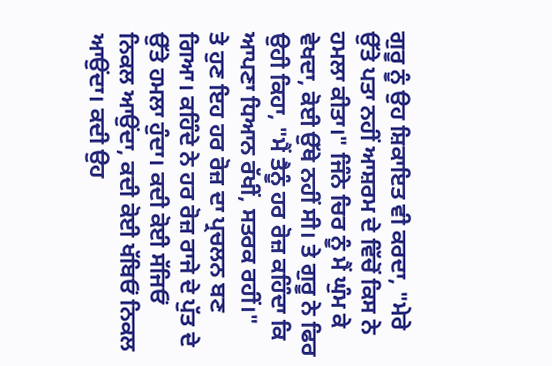ਗੁਰੂ ਨੂੰ ਉਹ ਸ਼ਿਕਾਇਤ ਵੀ ਕਰਦਾ, "ਮੇਰੇ ਉੱਤੇ ਪਤਾ ਨਹੀਂ ਆਸ਼ਰਮ ਦੇ ਵਿੱਚੋਂ ਕਿਸ ਨੇ ਹਮਲਾ ਕੀਤਾ।" ਜਿੰਨੇ ਚਿਰ ਨੂੰ ਮੈਂ ਘੁੰਮ ਕੇ ਵੇਖਦਾ, ਕੋਈ ਉੱਥੇ ਨਹੀਂ ਸੀ। ਤੇ ਗੁਰੂ ਨੇ ਫਿਰ ਉਹੀ ਕਿਹਾ, "ਮੈਂ ਤੈਨੂੰ ਹਰ ਰੋਜ਼ ਕਹਿੰਦਾ ਕਿ ਆਪਣਾ ਧਿਆਨ ਰੱਖੀਂ, ਸਤਰਕ ਰਹੀਂ।"
ਤੇ ਹੁਣ ਇਹ ਹਰ ਰੋਜ਼ ਦਾ ਪ੍ਰਚਲਨ ਬਣ ਗਿਆ। ਕਹਿੰਦੇ ਨੇ ਹਰ ਰੋਜ਼ ਰਾਜੇ ਦੇ ਪੁੱਤ ਦੇ ਉੱਤੇ ਹਮਲਾ ਹੁੰਦਾ। ਕਦੀ ਕੋਈ ਸੱਜਿਓਂ ਨਿਕਲ ਆਉਂਦਾ, ਕਦੀ ਕੋਈ ਖੱਬਿਓਂ ਨਿਕਲ ਆਉਂਦਾ। ਕਦੀ ਉਹ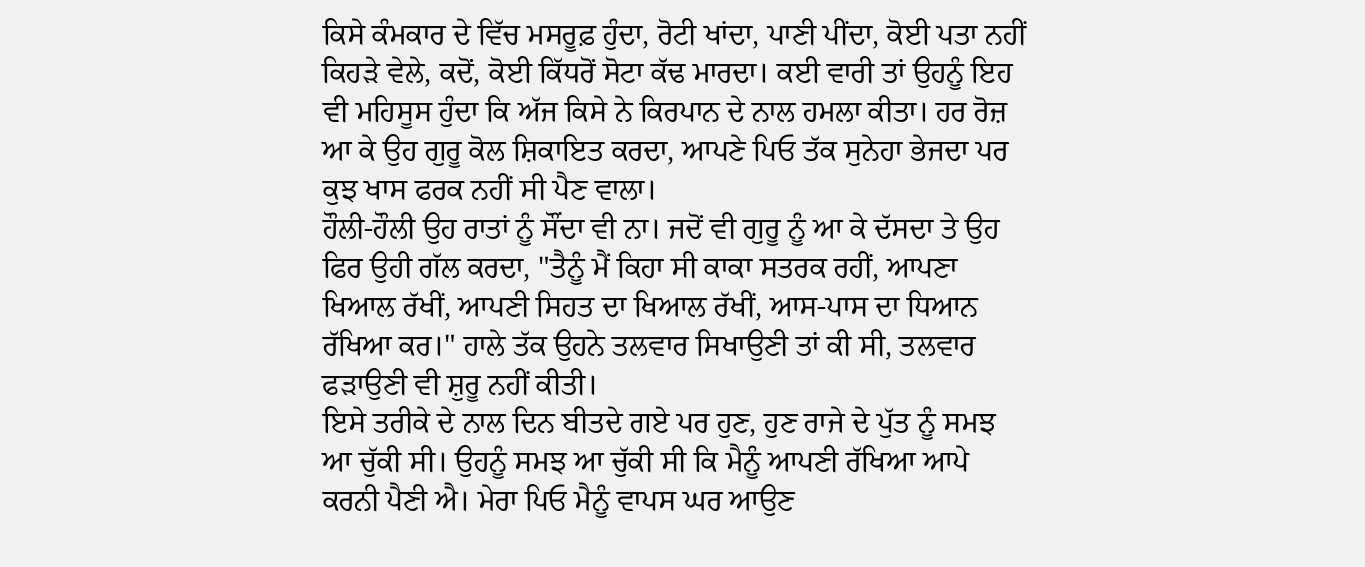ਕਿਸੇ ਕੰਮਕਾਰ ਦੇ ਵਿੱਚ ਮਸਰੂਫ਼ ਹੁੰਦਾ, ਰੋਟੀ ਖਾਂਦਾ, ਪਾਣੀ ਪੀਂਦਾ, ਕੋਈ ਪਤਾ ਨਹੀਂ ਕਿਹੜੇ ਵੇਲੇ, ਕਦੋਂ, ਕੋਈ ਕਿੱਧਰੋਂ ਸੋਟਾ ਕੱਢ ਮਾਰਦਾ। ਕਈ ਵਾਰੀ ਤਾਂ ਉਹਨੂੰ ਇਹ ਵੀ ਮਹਿਸੂਸ ਹੁੰਦਾ ਕਿ ਅੱਜ ਕਿਸੇ ਨੇ ਕਿਰਪਾਨ ਦੇ ਨਾਲ ਹਮਲਾ ਕੀਤਾ। ਹਰ ਰੋਜ਼ ਆ ਕੇ ਉਹ ਗੁਰੂ ਕੋਲ ਸ਼ਿਕਾਇਤ ਕਰਦਾ, ਆਪਣੇ ਪਿਓ ਤੱਕ ਸੁਨੇਹਾ ਭੇਜਦਾ ਪਰ ਕੁਝ ਖਾਸ ਫਰਕ ਨਹੀਂ ਸੀ ਪੈਣ ਵਾਲਾ।
ਹੌਲੀ-ਹੌਲੀ ਉਹ ਰਾਤਾਂ ਨੂੰ ਸੌਂਦਾ ਵੀ ਨਾ। ਜਦੋਂ ਵੀ ਗੁਰੂ ਨੂੰ ਆ ਕੇ ਦੱਸਦਾ ਤੇ ਉਹ ਫਿਰ ਉਹੀ ਗੱਲ ਕਰਦਾ, "ਤੈਨੂੰ ਮੈਂ ਕਿਹਾ ਸੀ ਕਾਕਾ ਸਤਰਕ ਰਹੀਂ, ਆਪਣਾ ਖਿਆਲ ਰੱਖੀਂ, ਆਪਣੀ ਸਿਹਤ ਦਾ ਖਿਆਲ ਰੱਖੀਂ, ਆਸ-ਪਾਸ ਦਾ ਧਿਆਨ ਰੱਖਿਆ ਕਰ।" ਹਾਲੇ ਤੱਕ ਉਹਨੇ ਤਲਵਾਰ ਸਿਖਾਉਣੀ ਤਾਂ ਕੀ ਸੀ, ਤਲਵਾਰ ਫੜਾਉਣੀ ਵੀ ਸ਼ੁਰੂ ਨਹੀਂ ਕੀਤੀ।
ਇਸੇ ਤਰੀਕੇ ਦੇ ਨਾਲ ਦਿਨ ਬੀਤਦੇ ਗਏ ਪਰ ਹੁਣ, ਹੁਣ ਰਾਜੇ ਦੇ ਪੁੱਤ ਨੂੰ ਸਮਝ ਆ ਚੁੱਕੀ ਸੀ। ਉਹਨੂੰ ਸਮਝ ਆ ਚੁੱਕੀ ਸੀ ਕਿ ਮੈਨੂੰ ਆਪਣੀ ਰੱਖਿਆ ਆਪੇ ਕਰਨੀ ਪੈਣੀ ਐ। ਮੇਰਾ ਪਿਓ ਮੈਨੂੰ ਵਾਪਸ ਘਰ ਆਉਣ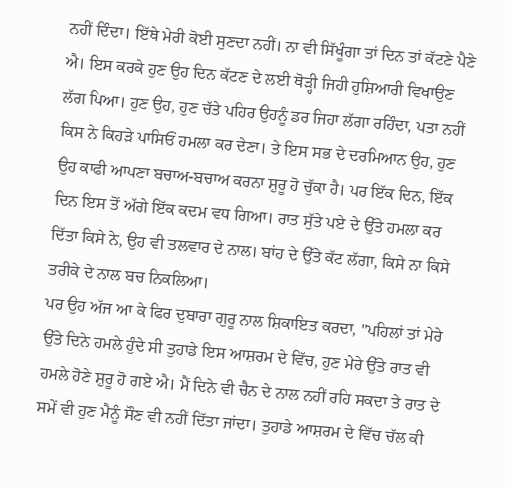ਨਹੀਂ ਦਿੰਦਾ। ਇੱਥੇ ਮੇਰੀ ਕੋਈ ਸੁਣਦਾ ਨਹੀਂ। ਨਾ ਵੀ ਸਿੱਖੂੰਗਾ ਤਾਂ ਦਿਨ ਤਾਂ ਕੱਟਣੇ ਪੈਣੇ ਐ। ਇਸ ਕਰਕੇ ਹੁਣ ਉਹ ਦਿਨ ਕੱਟਣ ਦੇ ਲਈ ਥੋੜ੍ਹੀ ਜਿਹੀ ਹੁਸ਼ਿਆਰੀ ਵਿਖਾਉਣ ਲੱਗ ਪਿਆ। ਹੁਣ ਉਹ, ਹੁਣ ਚੱਤੇ ਪਹਿਰ ਉਹਨੂੰ ਡਰ ਜਿਹਾ ਲੱਗਾ ਰਹਿੰਦਾ, ਪਤਾ ਨਹੀਂ ਕਿਸ ਨੇ ਕਿਹੜੇ ਪਾਸਿਓਂ ਹਮਲਾ ਕਰ ਦੇਣਾ। ਤੇ ਇਸ ਸਭ ਦੇ ਦਰਮਿਆਨ ਉਹ, ਹੁਣ ਉਹ ਕਾਫੀ ਆਪਣਾ ਬਚਾਅ-ਬਚਾਅ ਕਰਨਾ ਸ਼ੁਰੂ ਹੋ ਚੁੱਕਾ ਹੈ। ਪਰ ਇੱਕ ਦਿਨ, ਇੱਕ ਦਿਨ ਇਸ ਤੋਂ ਅੱਗੇ ਇੱਕ ਕਦਮ ਵਧ ਗਿਆ। ਰਾਤ ਸੁੱਤੇ ਪਏ ਦੇ ਉੱਤੇ ਹਮਲਾ ਕਰ ਦਿੱਤਾ ਕਿਸੇ ਨੇ, ਉਹ ਵੀ ਤਲਵਾਰ ਦੇ ਨਾਲ। ਬਾਂਹ ਦੇ ਉੱਤੇ ਕੱਟ ਲੱਗਾ, ਕਿਸੇ ਨਾ ਕਿਸੇ ਤਰੀਕੇ ਦੇ ਨਾਲ ਬਚ ਨਿਕਲਿਆ।
ਪਰ ਉਹ ਅੱਜ ਆ ਕੇ ਫਿਰ ਦੁਬਾਰਾ ਗੁਰੂ ਨਾਲ ਸ਼ਿਕਾਇਤ ਕਰਦਾ, "ਪਹਿਲਾਂ ਤਾਂ ਮੇਰੇ ਉੱਤੇ ਦਿਨੇ ਹਮਲੇ ਹੁੰਦੇ ਸੀ ਤੁਹਾਡੇ ਇਸ ਆਸ਼ਰਮ ਦੇ ਵਿੱਚ, ਹੁਣ ਮੇਰੇ ਉੱਤੇ ਰਾਤ ਵੀ ਹਮਲੇ ਹੋਣੇ ਸ਼ੁਰੂ ਹੋ ਗਏ ਐ। ਮੈਂ ਦਿਨੇ ਵੀ ਚੈਨ ਦੇ ਨਾਲ ਨਹੀਂ ਰਹਿ ਸਕਦਾ ਤੇ ਰਾਤ ਦੇ ਸਮੇਂ ਵੀ ਹੁਣ ਮੈਨੂੰ ਸੌਣ ਵੀ ਨਹੀਂ ਦਿੱਤਾ ਜਾਂਦਾ। ਤੁਹਾਡੇ ਆਸ਼ਰਮ ਦੇ ਵਿੱਚ ਚੱਲ ਕੀ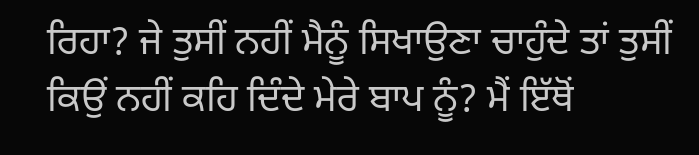ਰਿਹਾ? ਜੇ ਤੁਸੀਂ ਨਹੀਂ ਮੈਨੂੰ ਸਿਖਾਉਣਾ ਚਾਹੁੰਦੇ ਤਾਂ ਤੁਸੀਂ ਕਿਉਂ ਨਹੀਂ ਕਹਿ ਦਿੰਦੇ ਮੇਰੇ ਬਾਪ ਨੂੰ? ਮੈਂ ਇੱਥੋਂ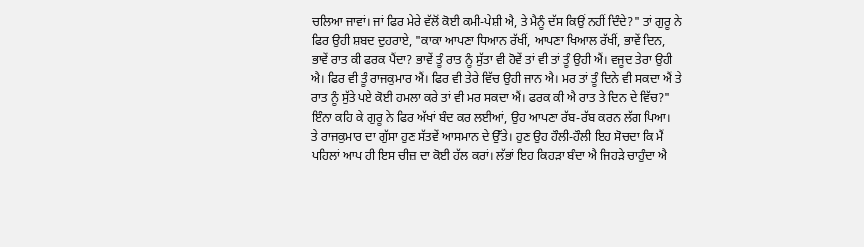ਚਲਿਆ ਜਾਵਾਂ। ਜਾਂ ਫਿਰ ਮੇਰੇ ਵੱਲੋਂ ਕੋਈ ਕਮੀ-ਪੇਸ਼ੀ ਐ, ਤੇ ਮੈਨੂੰ ਦੱਸ ਕਿਉਂ ਨਹੀਂ ਦਿੰਦੇ?" ਤਾਂ ਗੁਰੂ ਨੇ ਫਿਰ ਉਹੀ ਸ਼ਬਦ ਦੁਹਰਾਏ, "ਕਾਕਾ ਆਪਣਾ ਧਿਆਨ ਰੱਖੀਂ, ਆਪਣਾ ਖਿਆਲ ਰੱਖੀਂ, ਭਾਵੇਂ ਦਿਨ, ਭਾਵੇਂ ਰਾਤ ਕੀ ਫਰਕ ਪੈਂਦਾ? ਭਾਵੇਂ ਤੂੰ ਰਾਤ ਨੂੰ ਸੁੱਤਾ ਵੀ ਹੋਵੇਂ ਤਾਂ ਵੀ ਤਾਂ ਤੂੰ ਉਹੀ ਐਂ। ਵਜੂਦ ਤੇਰਾ ਉਹੀ ਐ। ਫਿਰ ਵੀ ਤੂੰ ਰਾਜਕੁਮਾਰ ਐਂ। ਫਿਰ ਵੀ ਤੇਰੇ ਵਿੱਚ ਉਹੀ ਜਾਨ ਐ। ਮਰ ਤਾਂ ਤੂੰ ਦਿਨੇ ਵੀ ਸਕਦਾ ਐਂ ਤੇ ਰਾਤ ਨੂੰ ਸੁੱਤੇ ਪਏ ਕੋਈ ਹਮਲਾ ਕਰੇ ਤਾਂ ਵੀ ਮਰ ਸਕਦਾ ਐਂ। ਫਰਕ ਕੀ ਐ ਰਾਤ ਤੇ ਦਿਨ ਦੇ ਵਿੱਚ?" ਇੰਨਾ ਕਹਿ ਕੇ ਗੁਰੂ ਨੇ ਫਿਰ ਅੱਖਾਂ ਬੰਦ ਕਰ ਲਈਆਂ, ਉਹ ਆਪਣਾ ਰੱਬ-ਰੱਬ ਕਰਨ ਲੱਗ ਪਿਆ।
ਤੇ ਰਾਜਕੁਮਾਰ ਦਾ ਗੁੱਸਾ ਹੁਣ ਸੱਤਵੇਂ ਆਸਮਾਨ ਦੇ ਉੱਤੇ। ਹੁਣ ਉਹ ਹੌਲੀ-ਹੌਲੀ ਇਹ ਸੋਚਦਾ ਕਿ ਮੈਂ ਪਹਿਲਾਂ ਆਪ ਹੀ ਇਸ ਚੀਜ਼ ਦਾ ਕੋਈ ਹੱਲ ਕਰਾਂ। ਲੱਭਾਂ ਇਹ ਕਿਹੜਾ ਬੰਦਾ ਐ ਜਿਹੜੇ ਚਾਹੁੰਦਾ ਐ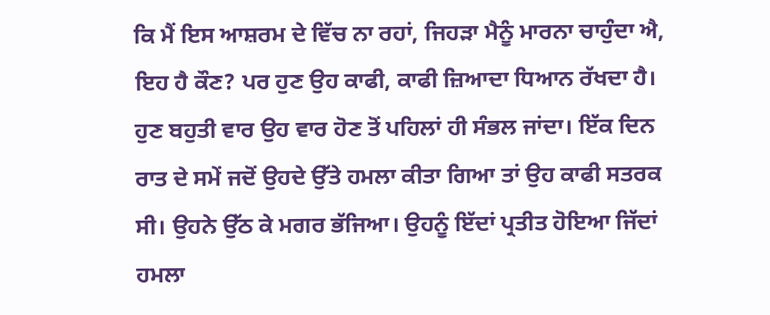ਕਿ ਮੈਂ ਇਸ ਆਸ਼ਰਮ ਦੇ ਵਿੱਚ ਨਾ ਰਹਾਂ, ਜਿਹੜਾ ਮੈਨੂੰ ਮਾਰਨਾ ਚਾਹੁੰਦਾ ਐ, ਇਹ ਹੈ ਕੌਣ? ਪਰ ਹੁਣ ਉਹ ਕਾਫੀ, ਕਾਫੀ ਜ਼ਿਆਦਾ ਧਿਆਨ ਰੱਖਦਾ ਹੈ। ਹੁਣ ਬਹੁਤੀ ਵਾਰ ਉਹ ਵਾਰ ਹੋਣ ਤੋਂ ਪਹਿਲਾਂ ਹੀ ਸੰਭਲ ਜਾਂਦਾ। ਇੱਕ ਦਿਨ ਰਾਤ ਦੇ ਸਮੇਂ ਜਦੋਂ ਉਹਦੇ ਉੱਤੇ ਹਮਲਾ ਕੀਤਾ ਗਿਆ ਤਾਂ ਉਹ ਕਾਫੀ ਸਤਰਕ ਸੀ। ਉਹਨੇ ਉੱਠ ਕੇ ਮਗਰ ਭੱਜਿਆ। ਉਹਨੂੰ ਇੱਦਾਂ ਪ੍ਰਤੀਤ ਹੋਇਆ ਜਿੱਦਾਂ ਹਮਲਾ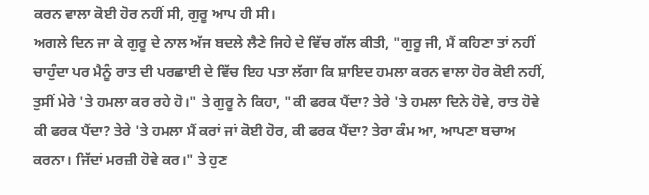ਕਰਨ ਵਾਲਾ ਕੋਈ ਹੋਰ ਨਹੀਂ ਸੀ, ਗੁਰੂ ਆਪ ਹੀ ਸੀ।
ਅਗਲੇ ਦਿਨ ਜਾ ਕੇ ਗੁਰੂ ਦੇ ਨਾਲ ਅੱਜ ਬਦਲੇ ਲੈਣੇ ਜਿਹੇ ਦੇ ਵਿੱਚ ਗੱਲ ਕੀਤੀ, "ਗੁਰੂ ਜੀ, ਮੈਂ ਕਹਿਣਾ ਤਾਂ ਨਹੀਂ ਚਾਹੁੰਦਾ ਪਰ ਮੈਨੂੰ ਰਾਤ ਦੀ ਪਰਛਾਈ ਦੇ ਵਿੱਚ ਇਹ ਪਤਾ ਲੱਗਾ ਕਿ ਸ਼ਾਇਦ ਹਮਲਾ ਕਰਨ ਵਾਲਾ ਹੋਰ ਕੋਈ ਨਹੀਂ, ਤੁਸੀਂ ਮੇਰੇ 'ਤੇ ਹਮਲਾ ਕਰ ਰਹੇ ਹੋ।" ਤੇ ਗੁਰੂ ਨੇ ਕਿਹਾ, "ਕੀ ਫਰਕ ਪੈਂਦਾ? ਤੇਰੇ 'ਤੇ ਹਮਲਾ ਦਿਨੇ ਹੋਵੇ, ਰਾਤ ਹੋਵੇ ਕੀ ਫਰਕ ਪੈਂਦਾ? ਤੇਰੇ 'ਤੇ ਹਮਲਾ ਮੈਂ ਕਰਾਂ ਜਾਂ ਕੋਈ ਹੋਰ, ਕੀ ਫਰਕ ਪੈਂਦਾ? ਤੇਰਾ ਕੰਮ ਆ, ਆਪਣਾ ਬਚਾਅ ਕਰਨਾ। ਜਿੱਦਾਂ ਮਰਜ਼ੀ ਹੋਵੇ ਕਰ।" ਤੇ ਹੁਣ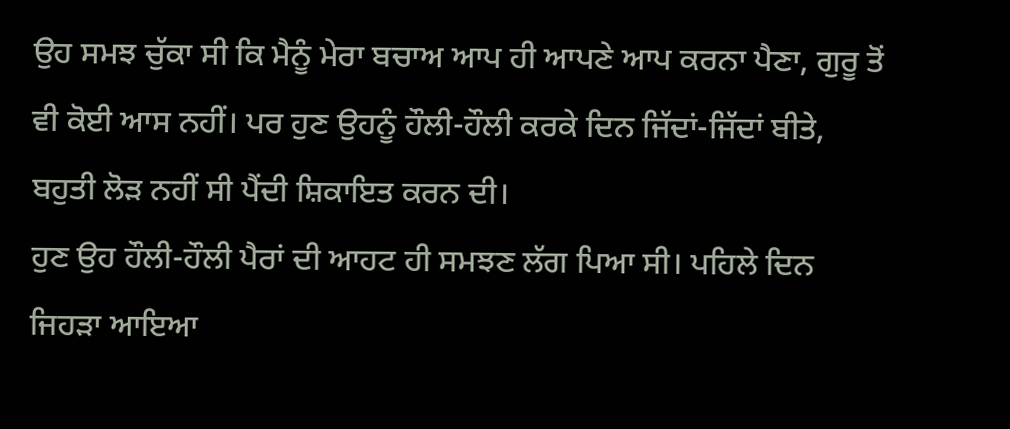ਉਹ ਸਮਝ ਚੁੱਕਾ ਸੀ ਕਿ ਮੈਨੂੰ ਮੇਰਾ ਬਚਾਅ ਆਪ ਹੀ ਆਪਣੇ ਆਪ ਕਰਨਾ ਪੈਣਾ, ਗੁਰੂ ਤੋਂ ਵੀ ਕੋਈ ਆਸ ਨਹੀਂ। ਪਰ ਹੁਣ ਉਹਨੂੰ ਹੌਲੀ-ਹੌਲੀ ਕਰਕੇ ਦਿਨ ਜਿੱਦਾਂ-ਜਿੱਦਾਂ ਬੀਤੇ, ਬਹੁਤੀ ਲੋੜ ਨਹੀਂ ਸੀ ਪੈਂਦੀ ਸ਼ਿਕਾਇਤ ਕਰਨ ਦੀ।
ਹੁਣ ਉਹ ਹੌਲੀ-ਹੌਲੀ ਪੈਰਾਂ ਦੀ ਆਹਟ ਹੀ ਸਮਝਣ ਲੱਗ ਪਿਆ ਸੀ। ਪਹਿਲੇ ਦਿਨ ਜਿਹੜਾ ਆਇਆ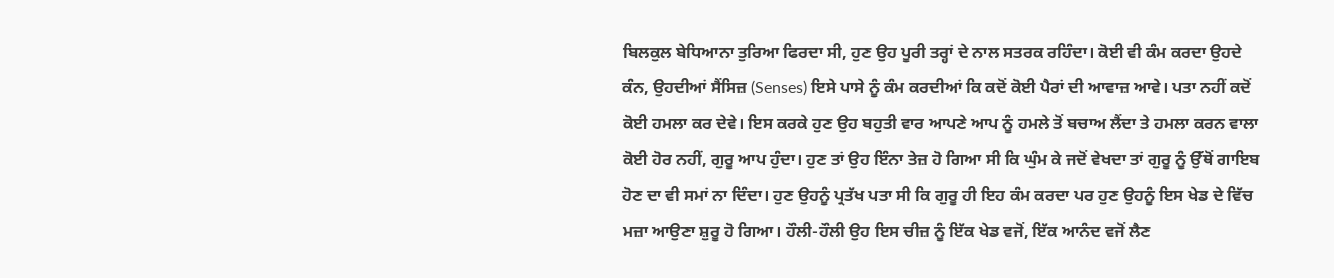ਬਿਲਕੁਲ ਬੇਧਿਆਨਾ ਤੁਰਿਆ ਫਿਰਦਾ ਸੀ, ਹੁਣ ਉਹ ਪੂਰੀ ਤਰ੍ਹਾਂ ਦੇ ਨਾਲ ਸਤਰਕ ਰਹਿੰਦਾ। ਕੋਈ ਵੀ ਕੰਮ ਕਰਦਾ ਉਹਦੇ ਕੰਨ, ਉਹਦੀਆਂ ਸੈਂਸਿਜ਼ (Senses) ਇਸੇ ਪਾਸੇ ਨੂੰ ਕੰਮ ਕਰਦੀਆਂ ਕਿ ਕਦੋਂ ਕੋਈ ਪੈਰਾਂ ਦੀ ਆਵਾਜ਼ ਆਵੇ। ਪਤਾ ਨਹੀਂ ਕਦੋਂ ਕੋਈ ਹਮਲਾ ਕਰ ਦੇਵੇ। ਇਸ ਕਰਕੇ ਹੁਣ ਉਹ ਬਹੁਤੀ ਵਾਰ ਆਪਣੇ ਆਪ ਨੂੰ ਹਮਲੇ ਤੋਂ ਬਚਾਅ ਲੈਂਦਾ ਤੇ ਹਮਲਾ ਕਰਨ ਵਾਲਾ ਕੋਈ ਹੋਰ ਨਹੀਂ, ਗੁਰੂ ਆਪ ਹੁੰਦਾ। ਹੁਣ ਤਾਂ ਉਹ ਇੰਨਾ ਤੇਜ਼ ਹੋ ਗਿਆ ਸੀ ਕਿ ਘੁੰਮ ਕੇ ਜਦੋਂ ਵੇਖਦਾ ਤਾਂ ਗੁਰੂ ਨੂੰ ਉੱਥੋਂ ਗਾਇਬ ਹੋਣ ਦਾ ਵੀ ਸਮਾਂ ਨਾ ਦਿੰਦਾ। ਹੁਣ ਉਹਨੂੰ ਪ੍ਰਤੱਖ ਪਤਾ ਸੀ ਕਿ ਗੁਰੂ ਹੀ ਇਹ ਕੰਮ ਕਰਦਾ ਪਰ ਹੁਣ ਉਹਨੂੰ ਇਸ ਖੇਡ ਦੇ ਵਿੱਚ ਮਜ਼ਾ ਆਉਣਾ ਸ਼ੁਰੂ ਹੋ ਗਿਆ। ਹੌਲੀ-ਹੌਲੀ ਉਹ ਇਸ ਚੀਜ਼ ਨੂੰ ਇੱਕ ਖੇਡ ਵਜੋਂ, ਇੱਕ ਆਨੰਦ ਵਜੋਂ ਲੈਣ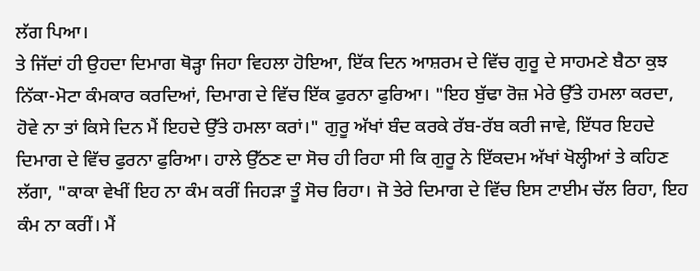ਲੱਗ ਪਿਆ।
ਤੇ ਜਿੱਦਾਂ ਹੀ ਉਹਦਾ ਦਿਮਾਗ ਥੋੜ੍ਹਾ ਜਿਹਾ ਵਿਹਲਾ ਹੋਇਆ, ਇੱਕ ਦਿਨ ਆਸ਼ਰਮ ਦੇ ਵਿੱਚ ਗੁਰੂ ਦੇ ਸਾਹਮਣੇ ਬੈਠਾ ਕੁਝ ਨਿੱਕਾ-ਮੋਟਾ ਕੰਮਕਾਰ ਕਰਦਿਆਂ, ਦਿਮਾਗ ਦੇ ਵਿੱਚ ਇੱਕ ਫੁਰਨਾ ਫੁਰਿਆ। "ਇਹ ਬੁੱਢਾ ਰੋਜ਼ ਮੇਰੇ ਉੱਤੇ ਹਮਲਾ ਕਰਦਾ, ਹੋਵੇ ਨਾ ਤਾਂ ਕਿਸੇ ਦਿਨ ਮੈਂ ਇਹਦੇ ਉੱਤੇ ਹਮਲਾ ਕਰਾਂ।" ਗੁਰੂ ਅੱਖਾਂ ਬੰਦ ਕਰਕੇ ਰੱਬ-ਰੱਬ ਕਰੀ ਜਾਵੇ, ਇੱਧਰ ਇਹਦੇ ਦਿਮਾਗ ਦੇ ਵਿੱਚ ਫੁਰਨਾ ਫੁਰਿਆ। ਹਾਲੇ ਉੱਠਣ ਦਾ ਸੋਚ ਹੀ ਰਿਹਾ ਸੀ ਕਿ ਗੁਰੂ ਨੇ ਇੱਕਦਮ ਅੱਖਾਂ ਖੋਲ੍ਹੀਆਂ ਤੇ ਕਹਿਣ ਲੱਗਾ, "ਕਾਕਾ ਵੇਖੀਂ ਇਹ ਨਾ ਕੰਮ ਕਰੀਂ ਜਿਹੜਾ ਤੂੰ ਸੋਚ ਰਿਹਾ। ਜੋ ਤੇਰੇ ਦਿਮਾਗ ਦੇ ਵਿੱਚ ਇਸ ਟਾਈਮ ਚੱਲ ਰਿਹਾ, ਇਹ ਕੰਮ ਨਾ ਕਰੀਂ। ਮੈਂ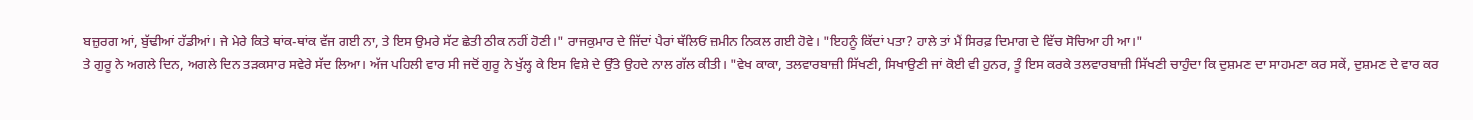ਬਜ਼ੁਰਗ ਆਂ, ਬੁੱਢੀਆਂ ਹੱਡੀਆਂ। ਜੇ ਮੇਰੇ ਕਿਤੇ ਥਾਂਕ-ਥਾਂਕ ਵੱਜ ਗਈ ਨਾ, ਤੇ ਇਸ ਉਮਰੇ ਸੱਟ ਛੇਤੀ ਠੀਕ ਨਹੀਂ ਹੋਣੀ।" ਰਾਜਕੁਮਾਰ ਦੇ ਜਿੱਦਾਂ ਪੈਰਾਂ ਥੱਲਿਓਂ ਜ਼ਮੀਨ ਨਿਕਲ ਗਈ ਹੋਵੇ। "ਇਹਨੂੰ ਕਿੱਦਾਂ ਪਤਾ? ਹਾਲੇ ਤਾਂ ਮੈਂ ਸਿਰਫ਼ ਦਿਮਾਗ ਦੇ ਵਿੱਚ ਸੋਚਿਆ ਹੀ ਆ।"
ਤੇ ਗੁਰੂ ਨੇ ਅਗਲੇ ਦਿਨ, ਅਗਲੇ ਦਿਨ ਤੜਕਸਾਰ ਸਵੇਰੇ ਸੱਦ ਲਿਆ। ਅੱਜ ਪਹਿਲੀ ਵਾਰ ਸੀ ਜਦੋਂ ਗੁਰੂ ਨੇ ਖੁੱਲ੍ਹ ਕੇ ਇਸ ਵਿਸ਼ੇ ਦੇ ਉੱਤੇ ਉਹਦੇ ਨਾਲ ਗੱਲ ਕੀਤੀ। "ਵੇਖ ਕਾਕਾ, ਤਲਵਾਰਬਾਜ਼ੀ ਸਿੱਖਣੀ, ਸਿਖਾਉਣੀ ਜਾਂ ਕੋਈ ਵੀ ਹੁਨਰ, ਤੂੰ ਇਸ ਕਰਕੇ ਤਲਵਾਰਬਾਜ਼ੀ ਸਿੱਖਣੀ ਚਾਹੁੰਦਾ ਕਿ ਦੁਸ਼ਮਣ ਦਾ ਸਾਹਮਣਾ ਕਰ ਸਕੇਂ, ਦੁਸ਼ਮਣ ਦੇ ਵਾਰ ਕਰ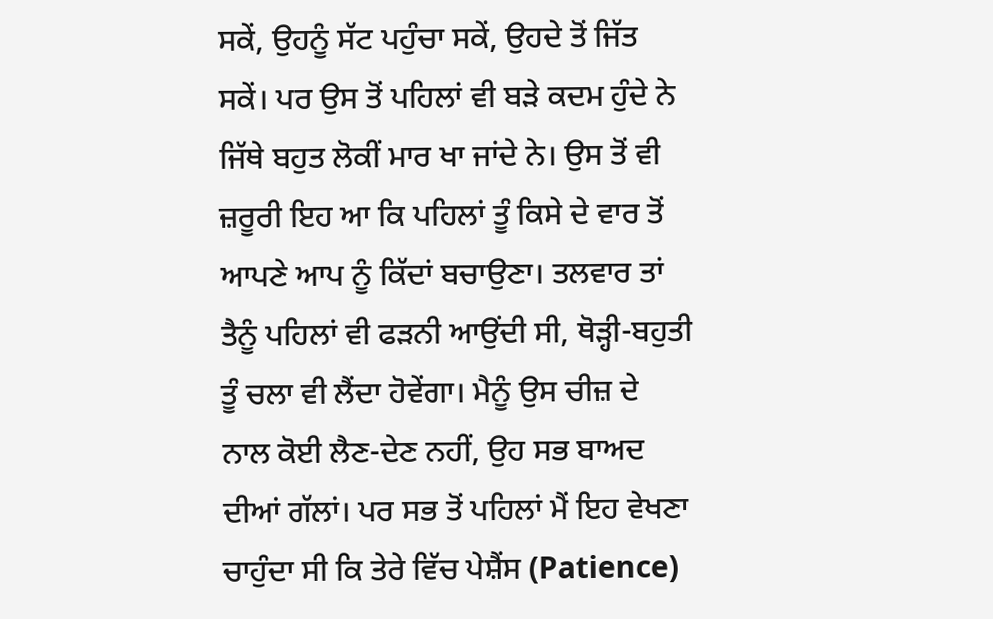ਸਕੇਂ, ਉਹਨੂੰ ਸੱਟ ਪਹੁੰਚਾ ਸਕੇਂ, ਉਹਦੇ ਤੋਂ ਜਿੱਤ ਸਕੇਂ। ਪਰ ਉਸ ਤੋਂ ਪਹਿਲਾਂ ਵੀ ਬੜੇ ਕਦਮ ਹੁੰਦੇ ਨੇ ਜਿੱਥੇ ਬਹੁਤ ਲੋਕੀਂ ਮਾਰ ਖਾ ਜਾਂਦੇ ਨੇ। ਉਸ ਤੋਂ ਵੀ ਜ਼ਰੂਰੀ ਇਹ ਆ ਕਿ ਪਹਿਲਾਂ ਤੂੰ ਕਿਸੇ ਦੇ ਵਾਰ ਤੋਂ ਆਪਣੇ ਆਪ ਨੂੰ ਕਿੱਦਾਂ ਬਚਾਉਣਾ। ਤਲਵਾਰ ਤਾਂ ਤੈਨੂੰ ਪਹਿਲਾਂ ਵੀ ਫੜਨੀ ਆਉਂਦੀ ਸੀ, ਥੋੜ੍ਹੀ-ਬਹੁਤੀ ਤੂੰ ਚਲਾ ਵੀ ਲੈਂਦਾ ਹੋਵੇਂਗਾ। ਮੈਨੂੰ ਉਸ ਚੀਜ਼ ਦੇ ਨਾਲ ਕੋਈ ਲੈਣ-ਦੇਣ ਨਹੀਂ, ਉਹ ਸਭ ਬਾਅਦ ਦੀਆਂ ਗੱਲਾਂ। ਪਰ ਸਭ ਤੋਂ ਪਹਿਲਾਂ ਮੈਂ ਇਹ ਵੇਖਣਾ ਚਾਹੁੰਦਾ ਸੀ ਕਿ ਤੇਰੇ ਵਿੱਚ ਪੇਸ਼ੈਂਸ (Patience)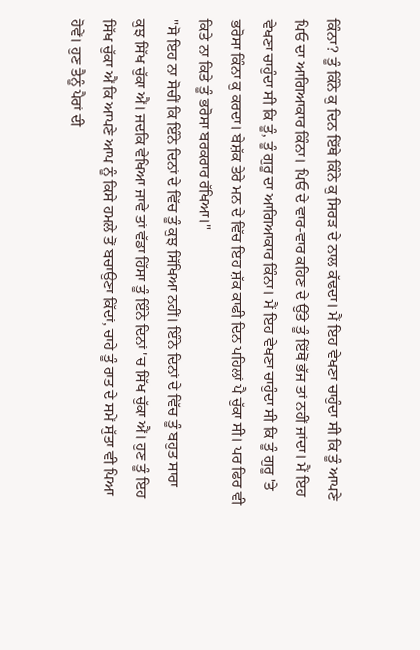ਕਿੰਨਾ? ਤੂੰ ਕਿੰਨੇ ਕੁ ਦਿਨ ਇੱਥੇ ਕਿੰਨੇ ਕੁ ਸਿਰੜ ਦੇ ਨਾਲ ਕੱਢਦਾ। ਮੈਂ ਇਹ ਵੇਖਣਾ ਚਾਹੁੰਦਾ ਸੀ ਕਿ ਤੂੰ ਆਪਣੇ ਪਿਓ ਦਾ ਆਗਿਆਕਾਰ ਕਿੰਨਾ। ਪਿਓ ਦੇ ਵਾਰ-ਵਾਰ ਕਹਿਣ ਦੇ ਉੱਤੇ ਤੂੰ ਇੱਥੋਂ ਭੱਜ ਤਾਂ ਨਹੀਂ ਜਾਂਦਾ। ਮੈਂ ਇਹ ਵੇਖਣਾ ਚਾਹੁੰਦਾ ਸੀ ਕਿ ਤੂੰ, ਤੂੰ ਗੁਰੂ ਦਾ ਆਗਿਆਕਾਰ ਕਿੰਨਾ। ਮੈਂ ਇਹ ਵੇਖਣਾ ਚਾਹੁੰਦਾ ਸੀ ਕਿ ਤੂੰ ਗੁਰੂ 'ਤੇ ਭਰੋਸਾ ਕਿੰਨਾ ਕੁ ਕਰਦਾ। ਬੇਸ਼ੱਕ ਤੇਰੇ ਮਨ ਦੇ ਵਿੱਚ ਇਹ ਸ਼ੱਕ ਕਾਫੀ ਦਿਨ ਪਹਿਲਾਂ ਪੈ ਚੁੱਕਾ ਸੀ। ਪਰ ਫਿਰ ਵੀ ਕਿਤੇ ਨਾ ਕਿਤੇ ਤੂੰ ਭਰੋਸਾ ਬਰਕਰਾਰ ਰੱਖਿਆ।"
"ਸੋ ਇਹ ਨਾ ਸੋਚੀਂ ਕਿ ਇੰਨੇ ਦਿਨਾਂ ਦੇ ਵਿੱਚ ਤੂੰ ਕੁਝ ਸਿੱਖਿਆ ਨਹੀਂ। ਇੰਨੇ ਦਿਨਾਂ ਦੇ ਵਿੱਚ ਤੂੰ ਬਹੁਤ ਸਾਰਾ ਕੁਝ ਸਿੱਖ ਚੁੱਕਾ ਐਂ। ਜਦਕਿ ਵੇਖਿਆ ਜਾਵੇ ਤਾਂ ਵੱਡਾ ਹਿੱਸਾ ਤੂੰ ਇੰਨੇ ਦਿਨਾਂ 'ਚ ਸਿੱਖ ਚੁੱਕਾ ਐਂ। ਹੁਣ ਤੂੰ ਇਹ ਸਿੱਖ ਚੁੱਕਾ ਐਂ ਕਿ ਆਪਣੇ ਆਪ ਨੂੰ ਕਿਸੇ ਹਮਲੇ ਤੋਂ ਬਚਾਉਣਾ ਕਿੱਦਾਂ, ਚਾਹੇ ਤੂੰ ਰਾਤ ਦੇ ਸਮੇਂ ਸੁੱਤਾ ਵੀ ਪਿਆ ਹੋਵੇਂ। ਹੁਣ ਤੈਨੂੰ ਪੈਰਾਂ ਦੀ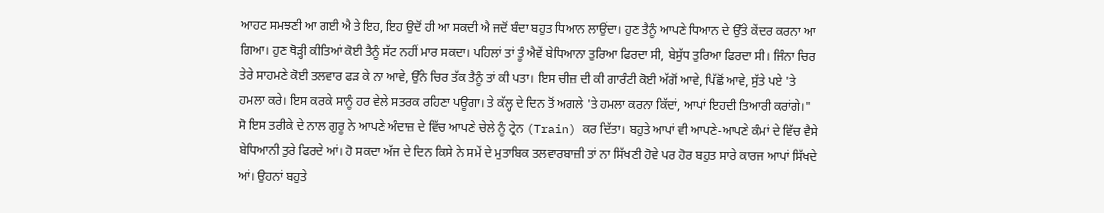ਆਹਟ ਸਮਝਣੀ ਆ ਗਈ ਐ ਤੇ ਇਹ, ਇਹ ਉਦੋਂ ਹੀ ਆ ਸਕਦੀ ਐ ਜਦੋਂ ਬੰਦਾ ਬਹੁਤ ਧਿਆਨ ਲਾਉਂਦਾ। ਹੁਣ ਤੈਨੂੰ ਆਪਣੇ ਧਿਆਨ ਦੇ ਉੱਤੇ ਕੇਂਦਰ ਕਰਨਾ ਆ ਗਿਆ। ਹੁਣ ਥੋੜ੍ਹੀ ਕੀਤਿਆਂ ਕੋਈ ਤੈਨੂੰ ਸੱਟ ਨਹੀਂ ਮਾਰ ਸਕਦਾ। ਪਹਿਲਾਂ ਤਾਂ ਤੂੰ ਐਵੇਂ ਬੇਧਿਆਨਾ ਤੁਰਿਆ ਫਿਰਦਾ ਸੀ, ਬੇਸੁੱਧ ਤੁਰਿਆ ਫਿਰਦਾ ਸੀ। ਜਿੰਨਾ ਚਿਰ ਤੇਰੇ ਸਾਹਮਣੇ ਕੋਈ ਤਲਵਾਰ ਫੜ ਕੇ ਨਾ ਆਵੇ, ਉੱਨੇ ਚਿਰ ਤੱਕ ਤੈਨੂੰ ਤਾਂ ਕੀ ਪਤਾ। ਇਸ ਚੀਜ਼ ਦੀ ਕੀ ਗਾਰੰਟੀ ਕੋਈ ਅੱਗੋਂ ਆਵੇ, ਪਿੱਛੋਂ ਆਵੇ, ਸੁੱਤੇ ਪਏ 'ਤੇ ਹਮਲਾ ਕਰੇ। ਇਸ ਕਰਕੇ ਸਾਨੂੰ ਹਰ ਵੇਲੇ ਸਤਰਕ ਰਹਿਣਾ ਪਊਗਾ। ਤੇ ਕੱਲ੍ਹ ਦੇ ਦਿਨ ਤੋਂ ਅਗਲੇ 'ਤੇ ਹਮਲਾ ਕਰਨਾ ਕਿੱਦਾਂ, ਆਪਾਂ ਇਹਦੀ ਤਿਆਰੀ ਕਰਾਂਗੇ।"
ਸੋ ਇਸ ਤਰੀਕੇ ਦੇ ਨਾਲ ਗੁਰੂ ਨੇ ਆਪਣੇ ਅੰਦਾਜ਼ ਦੇ ਵਿੱਚ ਆਪਣੇ ਚੇਲੇ ਨੂੰ ਟ੍ਰੇਨ (Train) ਕਰ ਦਿੱਤਾ। ਬਹੁਤੇ ਆਪਾਂ ਵੀ ਆਪਣੇ-ਆਪਣੇ ਕੰਮਾਂ ਦੇ ਵਿੱਚ ਵੈਸੇ ਬੇਧਿਆਨੀ ਤੁਰੇ ਫਿਰਦੇ ਆਂ। ਹੋ ਸਕਦਾ ਅੱਜ ਦੇ ਦਿਨ ਕਿਸੇ ਨੇ ਸਮੇਂ ਦੇ ਮੁਤਾਬਿਕ ਤਲਵਾਰਬਾਜ਼ੀ ਤਾਂ ਨਾ ਸਿੱਖਣੀ ਹੋਵੇ ਪਰ ਹੋਰ ਬਹੁਤ ਸਾਰੇ ਕਾਰਜ ਆਪਾਂ ਸਿੱਖਦੇ ਆਂ। ਉਹਨਾਂ ਬਹੁਤੇ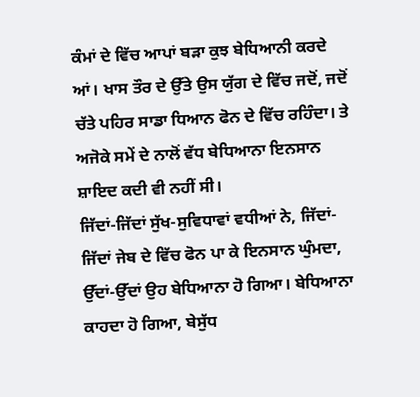ਕੰਮਾਂ ਦੇ ਵਿੱਚ ਆਪਾਂ ਬੜਾ ਕੁਝ ਬੇਧਿਆਨੀ ਕਰਦੇ ਆਂ। ਖਾਸ ਤੌਰ ਦੇ ਉੱਤੇ ਉਸ ਯੁੱਗ ਦੇ ਵਿੱਚ ਜਦੋਂ, ਜਦੋਂ ਚੱਤੇ ਪਹਿਰ ਸਾਡਾ ਧਿਆਨ ਫੋਨ ਦੇ ਵਿੱਚ ਰਹਿੰਦਾ। ਤੇ ਅਜੋਕੇ ਸਮੇਂ ਦੇ ਨਾਲੋਂ ਵੱਧ ਬੇਧਿਆਨਾ ਇਨਸਾਨ ਸ਼ਾਇਦ ਕਦੀ ਵੀ ਨਹੀਂ ਸੀ।
ਜਿੱਦਾਂ-ਜਿੱਦਾਂ ਸੁੱਖ-ਸੁਵਿਧਾਵਾਂ ਵਧੀਆਂ ਨੇ, ਜਿੱਦਾਂ-ਜਿੱਦਾਂ ਜੇਬ ਦੇ ਵਿੱਚ ਫੋਨ ਪਾ ਕੇ ਇਨਸਾਨ ਘੁੰਮਦਾ, ਉੱਦਾਂ-ਉੱਦਾਂ ਉਹ ਬੇਧਿਆਨਾ ਹੋ ਗਿਆ। ਬੇਧਿਆਨਾ ਕਾਹਦਾ ਹੋ ਗਿਆ, ਬੇਸੁੱਧ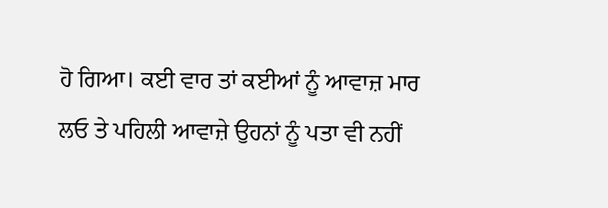ਹੋ ਗਿਆ। ਕਈ ਵਾਰ ਤਾਂ ਕਈਆਂ ਨੂੰ ਆਵਾਜ਼ ਮਾਰ ਲਓ ਤੇ ਪਹਿਲੀ ਆਵਾਜ਼ੇ ਉਹਨਾਂ ਨੂੰ ਪਤਾ ਵੀ ਨਹੀਂ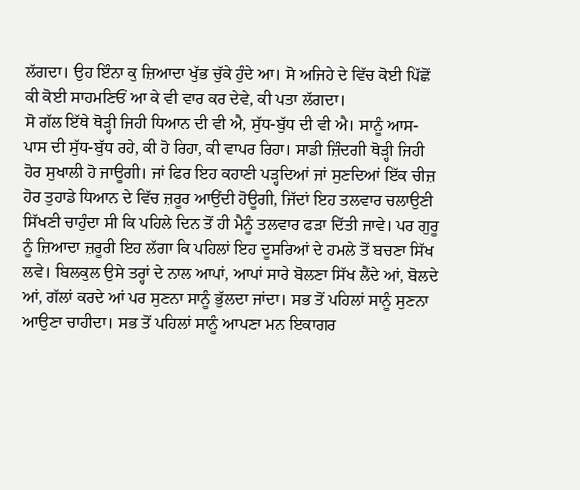ਲੱਗਦਾ। ਉਹ ਇੰਨਾ ਕੁ ਜ਼ਿਆਦਾ ਖੁੱਭ ਚੁੱਕੇ ਹੁੰਦੇ ਆ। ਸੋ ਅਜਿਹੇ ਦੇ ਵਿੱਚ ਕੋਈ ਪਿੱਛੋਂ ਕੀ ਕੋਈ ਸਾਹਮਣਿਓਂ ਆ ਕੇ ਵੀ ਵਾਰ ਕਰ ਦੇਵੇ, ਕੀ ਪਤਾ ਲੱਗਦਾ।
ਸੋ ਗੱਲ ਇੱਥੇ ਥੋੜ੍ਹੀ ਜਿਹੀ ਧਿਆਨ ਦੀ ਵੀ ਐ, ਸੁੱਧ-ਬੁੱਧ ਦੀ ਵੀ ਐ। ਸਾਨੂੰ ਆਸ-ਪਾਸ ਦੀ ਸੁੱਧ-ਬੁੱਧ ਰਹੇ, ਕੀ ਹੋ ਰਿਹਾ, ਕੀ ਵਾਪਰ ਰਿਹਾ। ਸਾਡੀ ਜ਼ਿੰਦਗੀ ਥੋੜ੍ਹੀ ਜਿਹੀ ਹੋਰ ਸੁਖਾਲੀ ਹੋ ਜਾਊਗੀ। ਜਾਂ ਫਿਰ ਇਹ ਕਹਾਣੀ ਪੜ੍ਹਦਿਆਂ ਜਾਂ ਸੁਣਦਿਆਂ ਇੱਕ ਚੀਜ਼ ਹੋਰ ਤੁਹਾਡੇ ਧਿਆਨ ਦੇ ਵਿੱਚ ਜ਼ਰੂਰ ਆਉਂਦੀ ਹੋਊਗੀ, ਜਿੱਦਾਂ ਇਹ ਤਲਵਾਰ ਚਲਾਉਣੀ ਸਿੱਖਣੀ ਚਾਹੁੰਦਾ ਸੀ ਕਿ ਪਹਿਲੇ ਦਿਨ ਤੋਂ ਹੀ ਮੈਨੂੰ ਤਲਵਾਰ ਫੜਾ ਦਿੱਤੀ ਜਾਵੇ। ਪਰ ਗੁਰੂ ਨੂੰ ਜ਼ਿਆਦਾ ਜ਼ਰੂਰੀ ਇਹ ਲੱਗਾ ਕਿ ਪਹਿਲਾਂ ਇਹ ਦੂਸਰਿਆਂ ਦੇ ਹਮਲੇ ਤੋਂ ਬਚਣਾ ਸਿੱਖ ਲਵੇ। ਬਿਲਕੁਲ ਉਸੇ ਤਰ੍ਹਾਂ ਦੇ ਨਾਲ ਆਪਾਂ, ਆਪਾਂ ਸਾਰੇ ਬੋਲਣਾ ਸਿੱਖ ਲੈਂਦੇ ਆਂ, ਬੋਲਦੇ ਆਂ, ਗੱਲਾਂ ਕਰਦੇ ਆਂ ਪਰ ਸੁਣਨਾ ਸਾਨੂੰ ਭੁੱਲਦਾ ਜਾਂਦਾ। ਸਭ ਤੋਂ ਪਹਿਲਾਂ ਸਾਨੂੰ ਸੁਣਨਾ ਆਉਣਾ ਚਾਹੀਦਾ। ਸਭ ਤੋਂ ਪਹਿਲਾਂ ਸਾਨੂੰ ਆਪਣਾ ਮਨ ਇਕਾਗਰ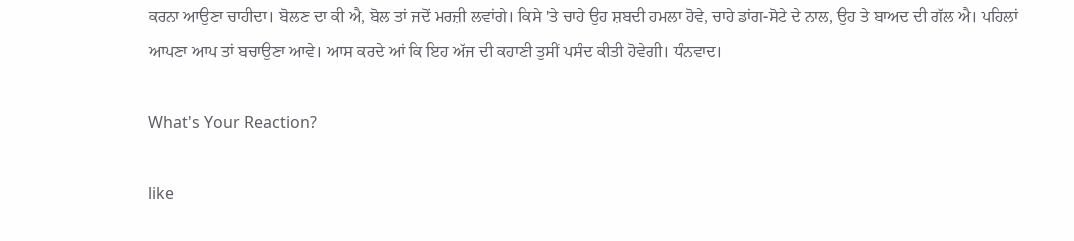ਕਰਨਾ ਆਉਣਾ ਚਾਹੀਦਾ। ਬੋਲਣ ਦਾ ਕੀ ਐ, ਬੋਲ ਤਾਂ ਜਦੋਂ ਮਰਜ਼ੀ ਲਵਾਂਗੇ। ਕਿਸੇ 'ਤੇ ਚਾਹੇ ਉਹ ਸ਼ਬਦੀ ਹਮਲਾ ਹੋਵੇ, ਚਾਹੇ ਡਾਂਗ-ਸੋਟੇ ਦੇ ਨਾਲ, ਉਹ ਤੇ ਬਾਅਦ ਦੀ ਗੱਲ ਐ। ਪਹਿਲਾਂ ਆਪਣਾ ਆਪ ਤਾਂ ਬਚਾਉਣਾ ਆਵੇ। ਆਸ ਕਰਦੇ ਆਂ ਕਿ ਇਹ ਅੱਜ ਦੀ ਕਹਾਣੀ ਤੁਸੀਂ ਪਸੰਦ ਕੀਤੀ ਹੋਵੇਗੀ। ਧੰਨਵਾਦ।

What's Your Reaction?

like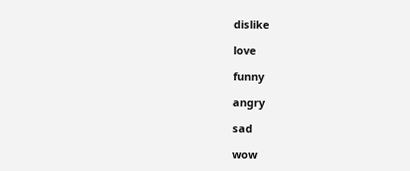dislike

love

funny

angry

sad

wow